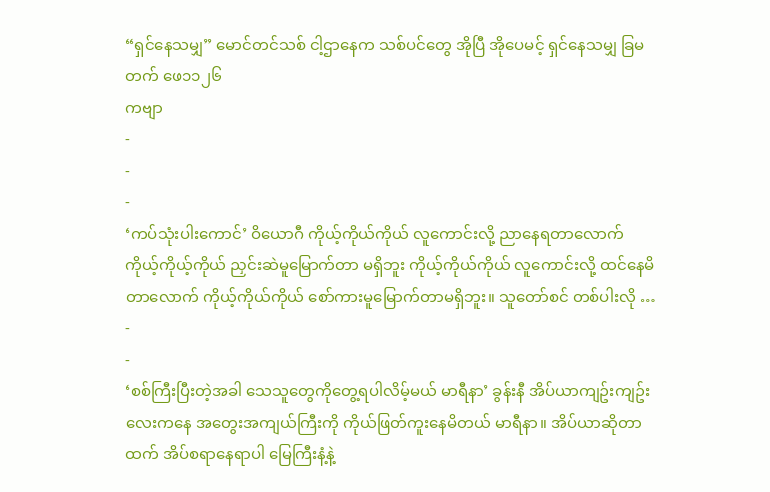“ရှင်နေသမျှ” မောင်တင်သစ် ငါ့ဌာနေက သစ်ပင်တွေ အိုပြီ အိုပေမင့် ရှင်နေသမျှ ခြမတက် ဖေ၁၁၂၆
ကဗျာ
-
-
-
‘ကပ်သုံးပါးကောင်’ ဝိယောဂီ ကိုယ့်ကိုယ်ကိုယ် လူကောင်းလို့ ညာနေရတာလောက် ကိုယ့်ကိုယ့်ကိုယ် ညှင်းဆဲမူမြောက်တာ မရှိဘူး ကိုယ့်ကိုယ်ကိုယ် လူကောင်းလို့ ထင်နေမိတာလောက် ကိုယ့်ကိုယ်ကိုယ် စော်ကားမူမြောက်တာမရှိဘူး။ သူတော်စင် တစ်ပါးလို …
-
-
‘စစ်ကြီးပြီးတဲ့အခါ သေသူတွေကိုတွေ့ရပါလိမ့်မယ် မာရီနာ’ ခွန်းနီ အိပ်ယာကျဥ်းကျဥ်းလေးကနေ အတွေးအကျယ်ကြီးကို ကိုယ်ဖြတ်ကူးနေမိတယ် မာရီနာ။ အိပ်ယာဆိုတာထက် အိပ်စရာနေရာပါ မြေကြီးနံ့နဲ့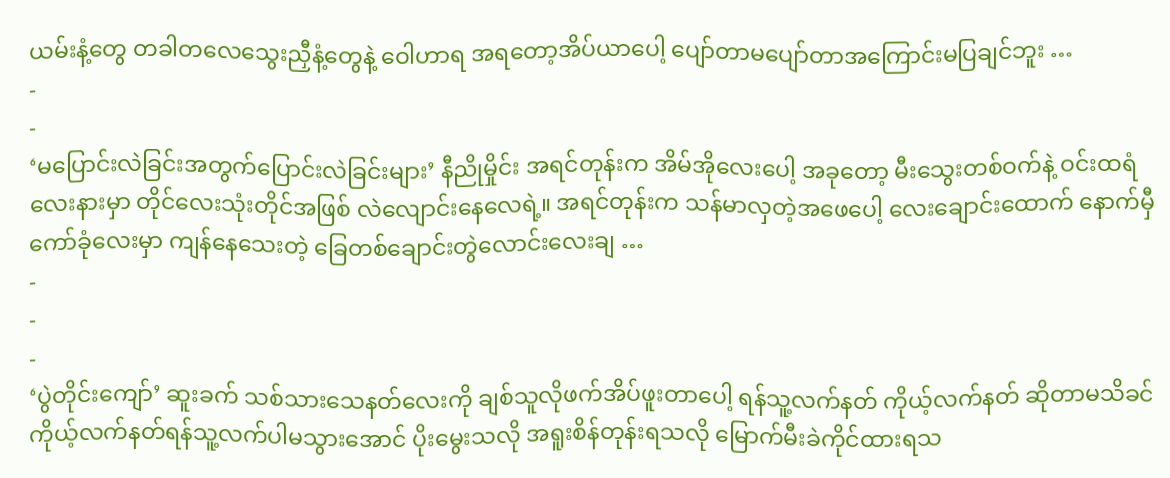ယမ်းနံ့တွေ တခါတလေသွေးညှီနံ့တွေနဲ့ ဝေါဟာရ အရတော့အိပ်ယာပေါ့ ပျော်တာမပျော်တာအကြောင်းမပြချင်ဘူး …
-
-
‘မပြောင်းလဲခြင်းအတွက်ပြောင်းလဲခြင်းများ’ နီညိုမှိုင်း အရင်တုန်းက အိမ်အိုလေးပေါ့ အခုတော့ မီးသွေးတစ်ဝက်နဲ့ ဝင်းထရံလေးနားမှာ တိုင်လေးသုံးတိုင်အဖြစ် လဲလျောင်းနေလေရဲ့။ အရင်တုန်းက သန်မာလှတဲ့အဖေပေါ့ လေးချောင်းထောက် နောက်မှီကော်ခုံလေးမှာ ကျန်နေသေးတဲ့ ခြေတစ်ချောင်းတွဲလောင်းလေးချ …
-
-
-
‘ပွဲတိုင်းကျော်’ ဆူးခက် သစ်သားသေနတ်လေးကို ချစ်သူလိုဖက်အိပ်ဖူးတာပေါ့ ရန်သူ့လက်နတ် ကိုယ့်လက်နတ် ဆိုတာမသိခင် ကိုယ့်လက်နတ်ရန်သူ့လက်ပါမသွားအောင် ပိုးမွေးသလို အရူးစိန်တုန်းရသလို မြောက်မီးခဲကိုင်ထားရသ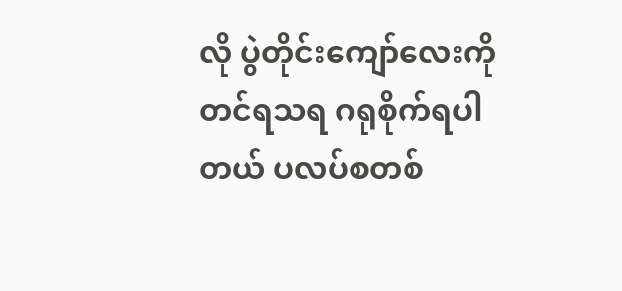လို ပွဲတိုင်းကျော်လေးကို တင်ရသရ ဂရုစိုက်ရပါတယ် ပလပ်စတစ်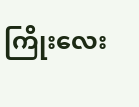ကြိုးလေး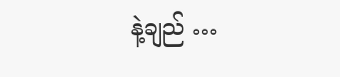နဲ့ချည် …